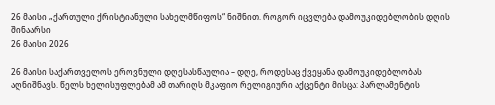26 მაისი „ქართული ქრისტიანული სახელმწიფოს“ ნიშნით. როგორ იცვლება დამოუკიდებლობის დღის შინაარსი
26 მაისი 2026

26 მაისი საქართველოს ეროვნული დღესასწაულია – დღე, როდესაც ქვეყანა დამოუკიდებლობას აღნიშნავს. წელს ხელისუფლებამ ამ თარიღს მკაფიო რელიგიური აქცენტი მისცა: პარლამენტის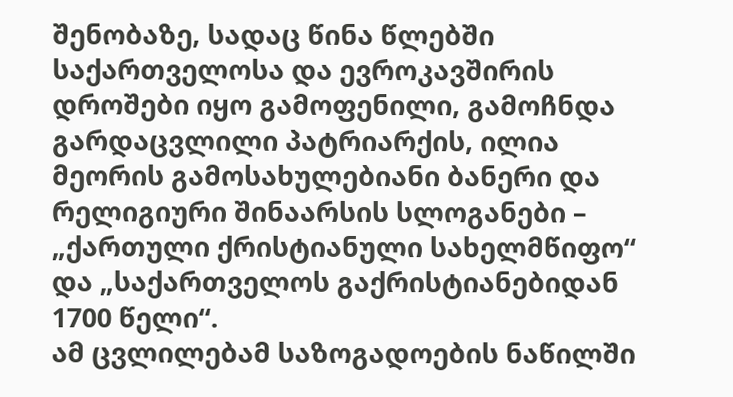შენობაზე, სადაც წინა წლებში საქართველოსა და ევროკავშირის დროშები იყო გამოფენილი, გამოჩნდა გარდაცვლილი პატრიარქის, ილია მეორის გამოსახულებიანი ბანერი და რელიგიური შინაარსის სლოგანები – „ქართული ქრისტიანული სახელმწიფო“ და „საქართველოს გაქრისტიანებიდან 1700 წელი“.
ამ ცვლილებამ საზოგადოების ნაწილში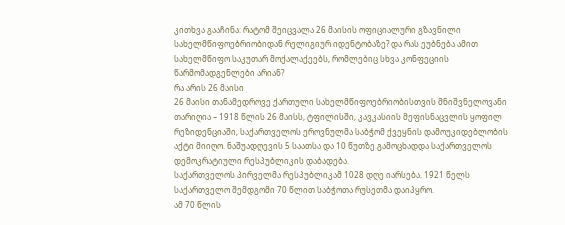კითხვა გააჩინა: რატომ შეიცვალა 26 მაისის ოფიციალური გზავნილი სახელმწიფოებრიობიდან რელიგიურ იდენტობაზე? და რას ეუბნება ამით სახელმწიფო საკუთარ მოქალაქეებს, რომლებიც სხვა კონფეციის წარმომადგენლები არიან?
რა არის 26 მაისი
26 მაისი თანამედროვე ქართული სახელმწიფოებრიობისთვის მნიშვნელოვანი თარიღია – 1918 წლის 26 მაისს, ტფილისში, კავკასიის მეფისნაცვლის ყოფილ რეზიდენციაში, საქართველოს ეროვნულმა საბჭომ ქვეყნის დამოუკიდებლობის აქტი მიიღო. ნაშუადღევის 5 საათსა და 10 წუთზე გამოცხადდა საქართველოს დემოკრატიული რესპუბლიკის დაბადება.
საქართველოს პირველმა რესპუბლიკამ 1028 დღე იარსება. 1921 წელს საქართველო შემდგომი 70 წლით საბჭოთა რუსეთმა დაიპყრო.
ამ 70 წლის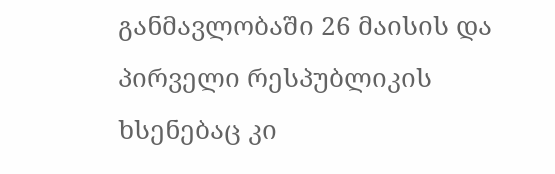განმავლობაში 26 მაისის და პირველი რესპუბლიკის ხსენებაც კი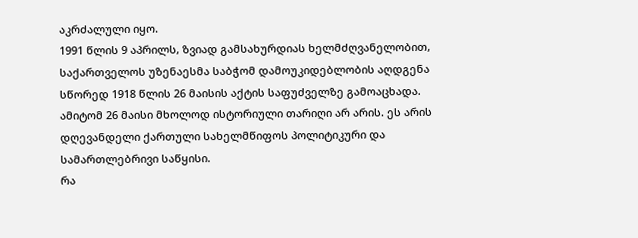აკრძალული იყო.
1991 წლის 9 აპრილს, ზვიად გამსახურდიას ხელმძღვანელობით, საქართველოს უზენაესმა საბჭომ დამოუკიდებლობის აღდგენა სწორედ 1918 წლის 26 მაისის აქტის საფუძველზე გამოაცხადა. ამიტომ 26 მაისი მხოლოდ ისტორიული თარიღი არ არის. ეს არის დღევანდელი ქართული სახელმწიფოს პოლიტიკური და სამართლებრივი საწყისი.
რა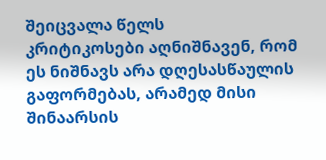შეიცვალა წელს
კრიტიკოსები აღნიშნავენ, რომ ეს ნიშნავს არა დღესასწაულის გაფორმებას, არამედ მისი შინაარსის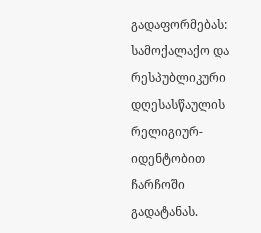გადაფორმებას: სამოქალაქო და რესპუბლიკური დღესასწაულის რელიგიურ-იდენტობით ჩარჩოში გადატანას.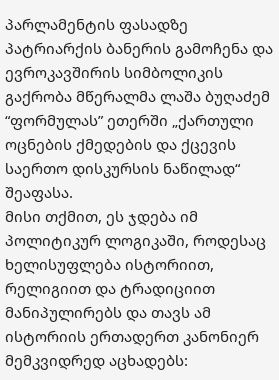პარლამენტის ფასადზე პატრიარქის ბანერის გამოჩენა და ევროკავშირის სიმბოლიკის გაქრობა მწერალმა ლაშა ბუღაძემ “ფორმულას” ეთერში „ქართული ოცნების ქმედების და ქცევის საერთო დისკურსის ნაწილად“ შეაფასა.
მისი თქმით, ეს ჯდება იმ პოლიტიკურ ლოგიკაში, როდესაც ხელისუფლება ისტორიით, რელიგიით და ტრადიციით მანიპულირებს და თავს ამ ისტორიის ერთადერთ კანონიერ მემკვიდრედ აცხადებს: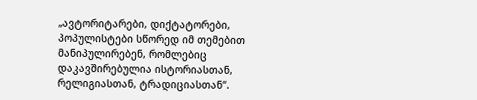„ავტორიტარები, დიქტატორები, პოპულისტები სწორედ იმ თემებით მანიპულირებენ, რომლებიც დაკავშირებულია ისტორიასთან, რელიგიასთან, ტრადიციასთან“.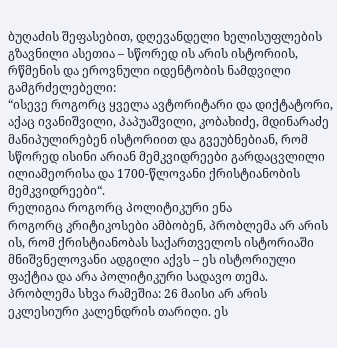ბუღაძის შეფასებით, დღევანდელი ხელისუფლების გზავნილი ასეთია – სწორედ ის არის ისტორიის, რწმენის და ეროვნული იდენტობის ნამდვილი გამგრძელებელი:
“ისევე როგორც ყველა ავტორიტარი და დიქტატორი, აქაც ივანიშვილი, პაპუაშვილი, კობახიძე, მდინარაძე მანიპულირებენ ისტორიით და გვეუბნებიან, რომ სწორედ ისინი არიან მემკვიდრეები გარდაცვლილი ილიამეორისა და 1700-წლოვანი ქრისტიანობის მემკვიდრეები“.
რელიგია როგორც პოლიტიკური ენა
როგორც კრიტიკოსები ამბობენ, პრობლემა არ არის ის, რომ ქრისტიანობას საქართველოს ისტორიაში მნიშვნელოვანი ადგილი აქვს – ეს ისტორიული ფაქტია და არა პოლიტიკური სადავო თემა. პრობლემა სხვა რამეშია: 26 მაისი არ არის ეკლესიური კალენდრის თარიღი. ეს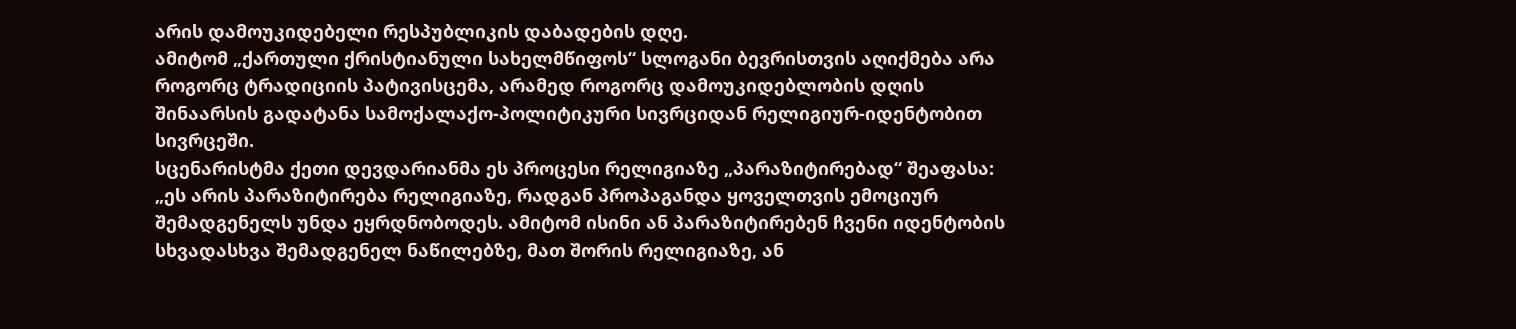არის დამოუკიდებელი რესპუბლიკის დაბადების დღე.
ამიტომ „ქართული ქრისტიანული სახელმწიფოს“ სლოგანი ბევრისთვის აღიქმება არა როგორც ტრადიციის პატივისცემა, არამედ როგორც დამოუკიდებლობის დღის შინაარსის გადატანა სამოქალაქო-პოლიტიკური სივრციდან რელიგიურ-იდენტობით სივრცეში.
სცენარისტმა ქეთი დევდარიანმა ეს პროცესი რელიგიაზე „პარაზიტირებად“ შეაფასა:
„ეს არის პარაზიტირება რელიგიაზე, რადგან პროპაგანდა ყოველთვის ემოციურ შემადგენელს უნდა ეყრდნობოდეს. ამიტომ ისინი ან პარაზიტირებენ ჩვენი იდენტობის სხვადასხვა შემადგენელ ნაწილებზე, მათ შორის რელიგიაზე, ან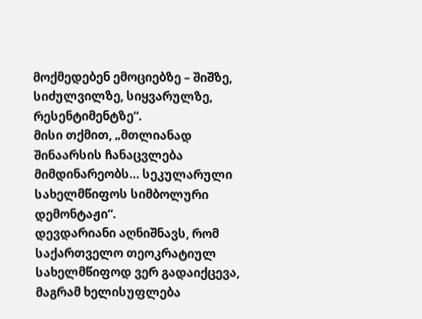მოქმედებენ ემოციებზე – შიშზე, სიძულვილზე, სიყვარულზე, რესენტიმენტზე“.
მისი თქმით, „მთლიანად შინაარსის ჩანაცვლება მიმდინარეობს… სეკულარული სახელმწიფოს სიმბოლური დემონტაჟი“.
დევდარიანი აღნიშნავს, რომ საქართველო თეოკრატიულ სახელმწიფოდ ვერ გადაიქცევა, მაგრამ ხელისუფლება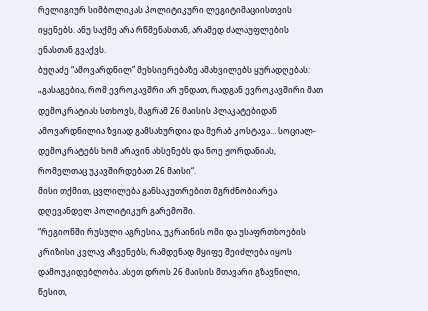რელიგიურ სიმბოლიკას პოლიტიკური ლეგიტიმაციისთვის იყენებს. ანუ საქმე არა რწმენასთან, არამედ ძალაუფლების ენასთან გვაქვს.
ბუღაძე “ამოვარდნილ” მეხსიერებაზე ამახვილებს ყურადღებას:
„გასაგებია, რომ ევროკავშრი არ უნდათ, რადგან ევროკავშირი მათ დემოკრატიას სთხოვს, მაგრამ 26 მაისის პლაკატებიდან ამოვარდნილია ზვიად გამსახურდია და მერაბ კოსტავა… სოციალ-დემოკრატებს ხომ არავინ ახსენებს და ნოე ჟორდანიას, რომელთაც უკავშირდებათ 26 მაისი“.
მისი თქმით, ცვლილება განსაკუთრებით მგრძნობიარეა დღევანდელ პოლიტიკურ გარემოში.
“რეგიონში რუსული აგრესია, უკრაინის ომი და უსაფრთხოების კრიზისი კვლავ აჩვენებს, რამდენად მყიფე შეიძლება იყოს დამოუკიდებლობა. ასეთ დროს 26 მაისის მთავარი გზავნილი, წესით,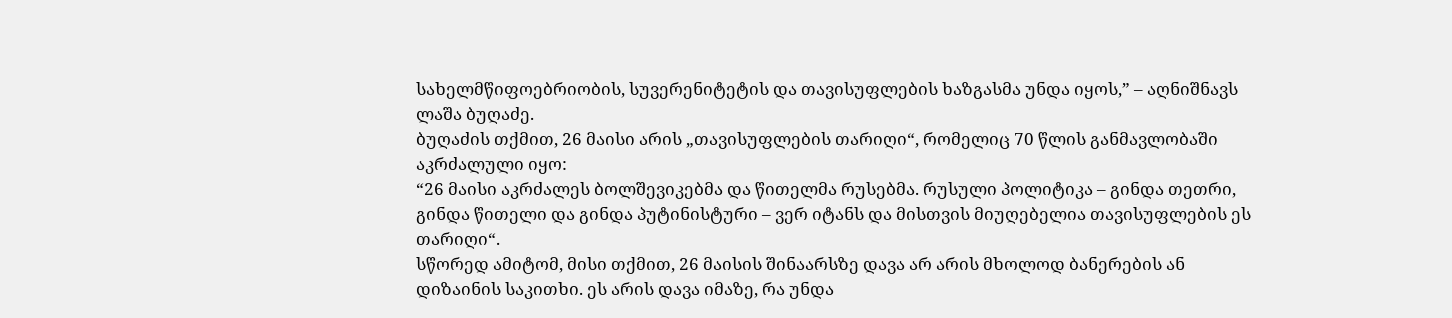სახელმწიფოებრიობის, სუვერენიტეტის და თავისუფლების ხაზგასმა უნდა იყოს,” – აღნიშნავს ლაშა ბუღაძე.
ბუღაძის თქმით, 26 მაისი არის „თავისუფლების თარიღი“, რომელიც 70 წლის განმავლობაში აკრძალული იყო:
“26 მაისი აკრძალეს ბოლშევიკებმა და წითელმა რუსებმა. რუსული პოლიტიკა – გინდა თეთრი, გინდა წითელი და გინდა პუტინისტური – ვერ იტანს და მისთვის მიუღებელია თავისუფლების ეს თარიღი“.
სწორედ ამიტომ, მისი თქმით, 26 მაისის შინაარსზე დავა არ არის მხოლოდ ბანერების ან დიზაინის საკითხი. ეს არის დავა იმაზე, რა უნდა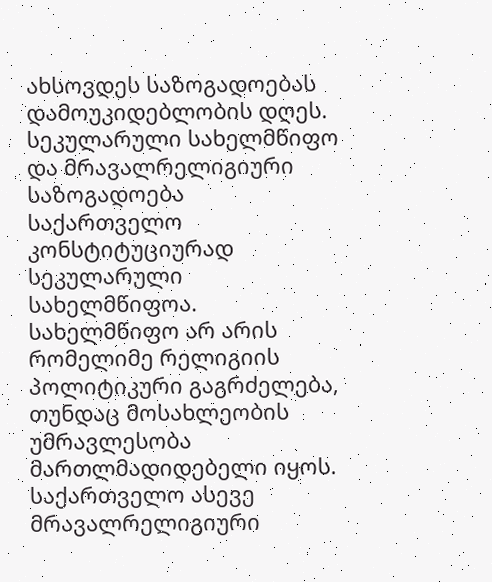ახსოვდეს საზოგადოებას დამოუკიდებლობის დღეს.
სეკულარული სახელმწიფო და მრავალრელიგიური საზოგადოება
საქართველო კონსტიტუციურად სეკულარული სახელმწიფოა. სახელმწიფო არ არის რომელიმე რელიგიის პოლიტიკური გაგრძელება, თუნდაც მოსახლეობის უმრავლესობა მართლმადიდებელი იყოს.
საქართველო ასევე მრავალრელიგიური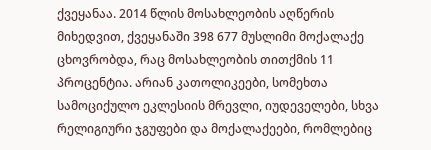ქვეყანაა. 2014 წლის მოსახლეობის აღწერის მიხედვით, ქვეყანაში 398 677 მუსლიმი მოქალაქე ცხოვრობდა, რაც მოსახლეობის თითქმის 11 პროცენტია. არიან კათოლიკეები, სომეხთა სამოციქულო ეკლესიის მრევლი, იუდეველები, სხვა რელიგიური ჯგუფები და მოქალაქეები, რომლებიც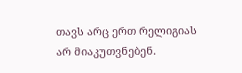თავს არც ერთ რელიგიას არ მიაკუთვნებენ.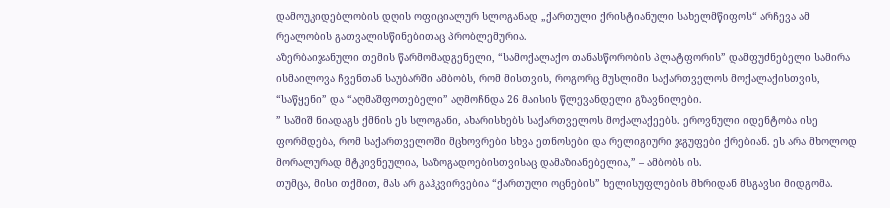დამოუკიდებლობის დღის ოფიციალურ სლოგანად „ქართული ქრისტიანული სახელმწიფოს“ არჩევა ამ რეალობის გათვალისწინებითაც პრობლემურია.
აზერბაიჯანული თემის წარმომადგენელი, “სამოქალაქო თანასწორობის პლატფორის” დამფუძნებელი სამირა ისმაილოვა ჩვენთან საუბარში ამბობს, რომ მისთვის, როგორც მუსლიმი საქართველოს მოქალაქისთვის, “საწყენი” და “აღმაშფოთებელი” აღმოჩნდა 26 მაისის წლევანდელი გზავნილები.
” საშიშ ნიადაგს ქმნის ეს სლოგანი, ახარისხებს საქართველოს მოქალაქეებს. ეროვნული იდენტობა ისე ფორმდება, რომ საქართველოში მცხოვრები სხვა ეთნოსები და რელიგიური ჯგუფები ქრებიან. ეს არა მხოლოდ მორალურად მტკივნეულია, საზოგადოებისთვისაც დამაზიანებელია,” – ამბობს ის.
თუმცა, მისი თქმით, მას არ გაჰკვირვებია “ქართული ოცნების” ხელისუფლების მხრიდან მსგავსი მიდგომა.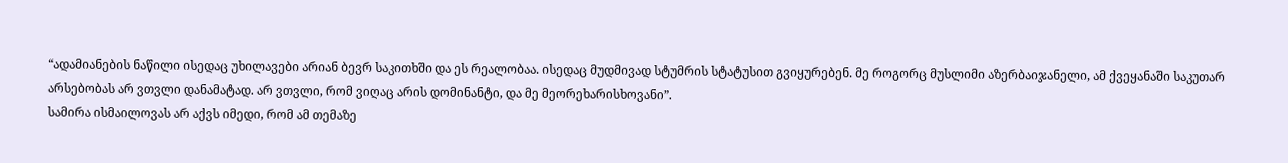“ადამიანების ნაწილი ისედაც უხილავები არიან ბევრ საკითხში და ეს რეალობაა. ისედაც მუდმივად სტუმრის სტატუსით გვიყურებენ. მე როგორც მუსლიმი აზერბაიჯანელი, ამ ქვეყანაში საკუთარ არსებობას არ ვთვლი დანამატად. არ ვთვლი, რომ ვიღაც არის დომინანტი, და მე მეორეხარისხოვანი”.
სამირა ისმაილოვას არ აქვს იმედი, რომ ამ თემაზე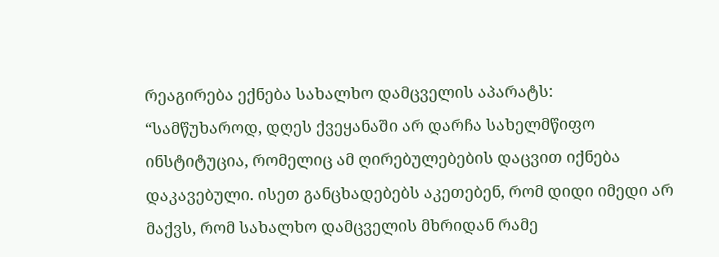რეაგირება ექნება სახალხო დამცველის აპარატს:
“სამწუხაროდ, დღეს ქვეყანაში არ დარჩა სახელმწიფო ინსტიტუცია, რომელიც ამ ღირებულებების დაცვით იქნება დაკავებული. ისეთ განცხადებებს აკეთებენ, რომ დიდი იმედი არ მაქვს, რომ სახალხო დამცველის მხრიდან რამე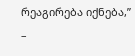რეაგირება იქნება,” –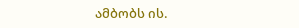ამბობს ის.